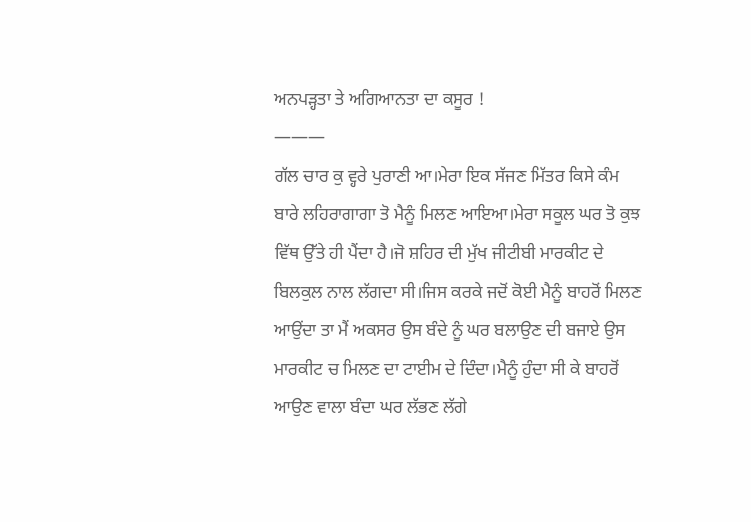ਅਨਪੜ੍ਹਤਾ ਤੇ ਅਗਿਆਨਤਾ ਦਾ ਕਸੂਰ !
———
ਗੱਲ ਚਾਰ ਕੁ ਵ੍ਹਰੇ ਪੁਰਾਣੀ ਆ।ਮੇਰਾ ਇਕ ਸੱਜਣ ਮਿੱਤਰ ਕਿਸੇ ਕੰਮ ਬਾਰੇ ਲਹਿਰਾਗਾਗਾ ਤੋ ਮੈਨੂੰ ਮਿਲਣ ਆਇਆ।ਮੇਰਾ ਸਕੂਲ ਘਰ ਤੋ ਕੁਝ ਵਿੱਥ ਉੱਤੇ ਹੀ ਪੈਂਦਾ ਹੈ।ਜੋ ਸ਼ਹਿਰ ਦੀ ਮੁੱਖ ਜੀਟੀਬੀ ਮਾਰਕੀਟ ਦੇ ਬਿਲਕੁਲ ਨਾਲ ਲੱਗਦਾ ਸੀ।ਜਿਸ ਕਰਕੇ ਜਦੋਂ ਕੋਈ ਮੈਨੂੰ ਬਾਹਰੋਂ ਮਿਲਣ ਆਉਂਦਾ ਤਾ ਮੈਂ ਅਕਸਰ ਉਸ ਬੰਦੇ ਨੂੰ ਘਰ ਬਲਾਉਣ ਦੀ ਬਜਾਏ ਉਸ ਮਾਰਕੀਟ ਚ ਮਿਲਣ ਦਾ ਟਾਈਮ ਦੇ ਦਿੰਦਾ।ਮੈਨੂੰ ਹੁੰਦਾ ਸੀ ਕੇ ਬਾਹਰੋਂ ਆਉਣ ਵਾਲਾ ਬੰਦਾ ਘਰ ਲੱਭਣ ਲੱਗੇ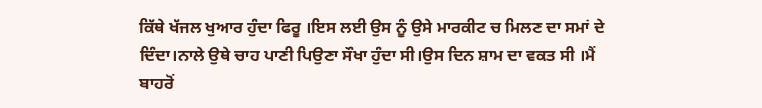ਕਿੱਥੇ ਖੱਜਲ ਖੁਆਰ ਹੁੰਦਾ ਫਿਰੂ ।ਇਸ ਲਈ ਉਸ ਨੂੰ ਉਸੇ ਮਾਰਕੀਟ ਚ ਮਿਲਣ ਦਾ ਸਮਾਂ ਦੇ ਦਿੰਦਾ।ਨਾਲੇ ਉਥੇ ਚਾਹ ਪਾਣੀ ਪਿਉਣਾ ਸੌਖਾ ਹੁੰਦਾ ਸੀ।ਉਸ ਦਿਨ ਸ਼ਾਮ ਦਾ ਵਕਤ ਸੀ ।ਮੈਂ ਬਾਹਰੋਂ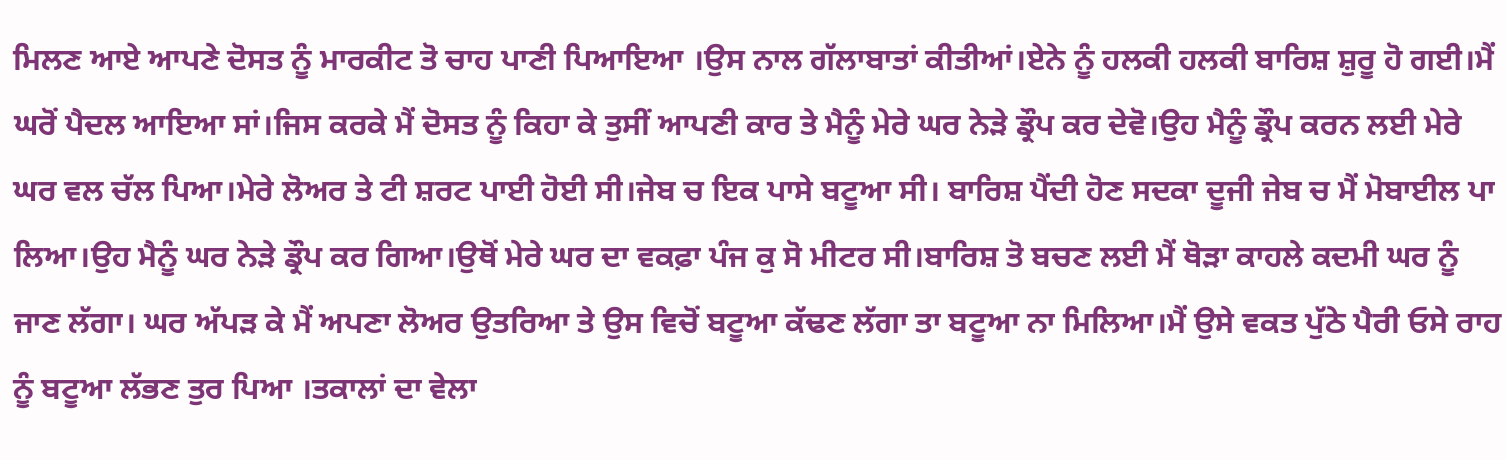ਮਿਲਣ ਆਏ ਆਪਣੇ ਦੋਸਤ ਨੂੰ ਮਾਰਕੀਟ ਤੋ ਚਾਹ ਪਾਣੀ ਪਿਆਇਆ ।ਉਸ ਨਾਲ ਗੱਲਾਬਾਤਾਂ ਕੀਤੀਆਂ।ਏਨੇ ਨੂੰ ਹਲਕੀ ਹਲਕੀ ਬਾਰਿਸ਼ ਸ਼ੁਰੂ ਹੋ ਗਈ।ਮੈਂ ਘਰੋਂ ਪੈਦਲ ਆਇਆ ਸਾਂ।ਜਿਸ ਕਰਕੇ ਮੈਂ ਦੋਸਤ ਨੂੰ ਕਿਹਾ ਕੇ ਤੁਸੀਂ ਆਪਣੀ ਕਾਰ ਤੇ ਮੈਨੂੰ ਮੇਰੇ ਘਰ ਨੇੜੇ ਡ੍ਰੌਪ ਕਰ ਦੇਵੋ।ਉਹ ਮੈਨੂੰ ਡ੍ਰੌਪ ਕਰਨ ਲਈ ਮੇਰੇ ਘਰ ਵਲ ਚੱਲ ਪਿਆ।ਮੇਰੇ ਲੋਅਰ ਤੇ ਟੀ ਸ਼ਰਟ ਪਾਈ ਹੋਈ ਸੀ।ਜੇਬ ਚ ਇਕ ਪਾਸੇ ਬਟੂਆ ਸੀ। ਬਾਰਿਸ਼ ਪੈਂਦੀ ਹੋਣ ਸਦਕਾ ਦੂਜੀ ਜੇਬ ਚ ਮੈਂ ਮੋਬਾਈਲ ਪਾ ਲਿਆ।ਉਹ ਮੈਨੂੰ ਘਰ ਨੇੜੇ ਡ੍ਰੌਪ ਕਰ ਗਿਆ।ਉਥੋਂ ਮੇਰੇ ਘਰ ਦਾ ਵਕਫ਼ਾ ਪੰਜ ਕੁ ਸੋ ਮੀਟਰ ਸੀ।ਬਾਰਿਸ਼ ਤੋ ਬਚਣ ਲਈ ਮੈਂ ਥੋੜਾ ਕਾਹਲੇ ਕਦਮੀ ਘਰ ਨੂੰ ਜਾਣ ਲੱਗਾ। ਘਰ ਅੱਪੜ ਕੇ ਮੈਂ ਅਪਣਾ ਲੋਅਰ ਉਤਰਿਆ ਤੇ ਉਸ ਵਿਚੋਂ ਬਟੂਆ ਕੱਢਣ ਲੱਗਾ ਤਾ ਬਟੂਆ ਨਾ ਮਿਲਿਆ।ਮੈਂ ਉਸੇ ਵਕਤ ਪੁੱਠੇ ਪੈਰੀ ਓਸੇ ਰਾਹ ਨੂੰ ਬਟੂਆ ਲੱਭਣ ਤੁਰ ਪਿਆ ।ਤਕਾਲਾਂ ਦਾ ਵੇਲਾ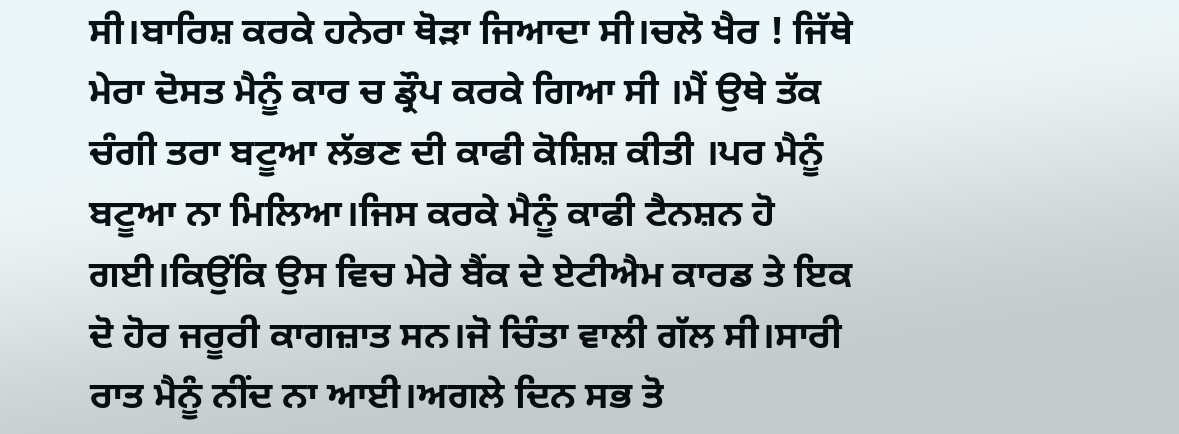ਸੀ।ਬਾਰਿਸ਼ ਕਰਕੇ ਹਨੇਰਾ ਥੋੜਾ ਜਿਆਦਾ ਸੀ।ਚਲੋ ਖੈਰ ! ਜਿੱਥੇ ਮੇਰਾ ਦੋਸਤ ਮੈਨੂੰ ਕਾਰ ਚ ਡ੍ਰੌਪ ਕਰਕੇ ਗਿਆ ਸੀ ।ਮੈਂ ਉਥੇ ਤੱਕ ਚੰਗੀ ਤਰਾ ਬਟੂਆ ਲੱਭਣ ਦੀ ਕਾਫੀ ਕੋਸ਼ਿਸ਼ ਕੀਤੀ ।ਪਰ ਮੈਨੂੰ ਬਟੂਆ ਨਾ ਮਿਲਿਆ।ਜਿਸ ਕਰਕੇ ਮੈਨੂੰ ਕਾਫੀ ਟੈਨਸ਼ਨ ਹੋ ਗਈ।ਕਿਉਂਕਿ ਉਸ ਵਿਚ ਮੇਰੇ ਬੈਂਕ ਦੇ ਏਟੀਐਮ ਕਾਰਡ ਤੇ ਇਕ ਦੋ ਹੋਰ ਜਰੂਰੀ ਕਾਗਜ਼ਾਤ ਸਨ।ਜੋ ਚਿੰਤਾ ਵਾਲੀ ਗੱਲ ਸੀ।ਸਾਰੀ ਰਾਤ ਮੈਨੂੰ ਨੀਂਦ ਨਾ ਆਈ।ਅਗਲੇ ਦਿਨ ਸਭ ਤੋ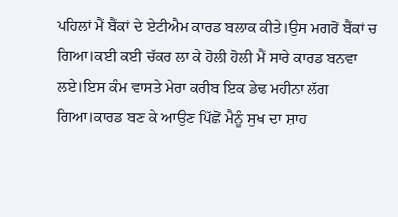ਪਹਿਲਾਂ ਮੈਂ ਬੈਂਕਾਂ ਦੇ ਏਟੀਐਮ ਕਾਰਡ ਬਲਾਕ ਕੀਤੇ।ਉਸ ਮਗਰੋਂ ਬੈਂਕਾਂ ਚ ਗਿਆ।ਕਈ ਕਈ ਚੱਕਰ ਲਾ ਕੇ ਹੋਲੀ ਹੋਲੀ ਮੈਂ ਸਾਰੇ ਕਾਰਡ ਬਨਵਾ ਲਏ।ਇਸ ਕੰਮ ਵਾਸਤੇ ਮੇਰਾ ਕਰੀਬ ਇਕ ਡੇਢ ਮਹੀਨਾ ਲੱਗ ਗਿਆ।ਕਾਰਡ ਬਣ ਕੇ ਆਉਣ ਪਿੱਛੋਂ ਮੈਨੂੰ ਸੁਖ ਦਾ ਸ਼ਾਹ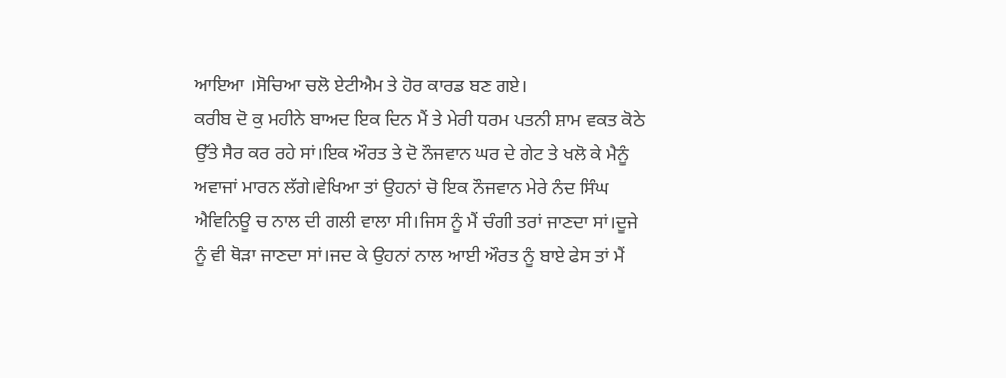ਆਇਆ ।ਸੋਚਿਆ ਚਲੋ ਏਟੀਐਮ ਤੇ ਹੋਰ ਕਾਰਡ ਬਣ ਗਏ।
ਕਰੀਬ ਦੋ ਕੁ ਮਹੀਨੇ ਬਾਅਦ ਇਕ ਦਿਨ ਮੈਂ ਤੇ ਮੇਰੀ ਧਰਮ ਪਤਨੀ ਸ਼ਾਮ ਵਕਤ ਕੋਠੇ ਉੱਤੇ ਸੈਰ ਕਰ ਰਹੇ ਸਾਂ।ਇਕ ਔਰਤ ਤੇ ਦੋ ਨੌਜਵਾਨ ਘਰ ਦੇ ਗੇਟ ਤੇ ਖਲੋ ਕੇ ਮੈਨੂੰ ਅਵਾਜਾਂ ਮਾਰਨ ਲੱਗੇ।ਵੇਖਿਆ ਤਾਂ ਉਹਨਾਂ ਚੋ ਇਕ ਨੌਜਵਾਨ ਮੇਰੇ ਨੰਦ ਸਿੰਘ ਐਵਿਨਿਊ ਚ ਨਾਲ ਦੀ ਗਲੀ ਵਾਲਾ ਸੀ।ਜਿਸ ਨੂੰ ਮੈਂ ਚੰਗੀ ਤਰਾਂ ਜਾਣਦਾ ਸਾਂ।ਦੂਜੇ ਨੂੰ ਵੀ ਥੋੜਾ ਜਾਣਦਾ ਸਾਂ।ਜਦ ਕੇ ਉਹਨਾਂ ਨਾਲ ਆਈ ਔਰਤ ਨੂੰ ਬਾਏ ਫੇਸ ਤਾਂ ਮੈਂ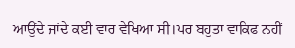ਆਉਂਦੇ ਜਾਂਦੇ ਕਈ ਵਾਰ ਵੇਖਿਆ ਸੀ।ਪਰ ਬਹੁਤਾ ਵਾਕਿਫ ਨਹੀਂ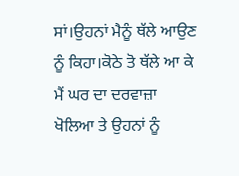ਸਾਂ।ਉਹਨਾਂ ਮੈਨੂੰ ਥੱਲੇ ਆਉਣ ਨੂੰ ਕਿਹਾ।ਕੋਠੇ ਤੋ ਥੱਲੇ ਆ ਕੇ ਮੈਂ ਘਰ ਦਾ ਦਰਵਾਜ਼ਾ ਖੋਲਿਆ ਤੇ ਉਹਨਾਂ ਨੂੰ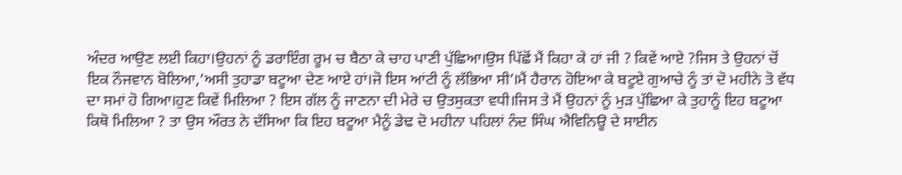ਅੰਦਰ ਆਉਣ ਲਈ ਕਿਹਾ।ਉਹਨਾਂ ਨੂੰ ਡਰਾਇੰਗ ਰੂਮ ਚ ਬੈਠਾ ਕੇ ਚਾਹ ਪਾਣੀ ਪੁੱਛਿਆ।ਉਸ ਪਿੱਛੋਂ ਮੈਂ ਕਿਹਾ ਕੇ ਹਾਂ ਜੀ ? ਕਿਵੇਂ ਆਏ ?ਜਿਸ ਤੇ ਉਹਨਾਂ ਚੋਂ ਇਕ ਨੌਜਵਾਨ ਬੋਲਿਆ,’ਅਸੀ ਤੁਹਾਡਾ ਬਟੂਆ ਦੇਣ ਆਏ ਹਾਂ।ਜੋ ਇਸ ਆਂਟੀ ਨੂੰ ਲੱਭਿਆ ਸੀ’।ਮੈਂ ਹੈਰਾਨ ਹੋਇਆ ਕੇ ਬਟੂਏ ਗੁਆਚੇ ਨੂੰ ਤਾਂ ਦੋ ਮਹੀਨੇ ਤੋ ਵੱਧ ਦਾ ਸਮਾਂ ਹੋ ਗਿਆ।ਹੁਣ ਕਿਵੇਂ ਮਿਲਿਆ ? ਇਸ ਗੱਲ ਨੂੰ ਜਾਣਨਾ ਦੀ ਮੇਰੇ ਚ ਉਤਸੁਕਤਾ ਵਧੀ।ਜਿਸ ਤੇ ਮੈਂ ਉਹਨਾਂ ਨੂੰ ਮੁੜ ਪੁੱਛਿਆ ਕੇ ਤੁਹਾਨੂੰ ਇਹ ਬਟੂਆ ਕਿਥੋ ਮਿਲਿਆ ? ਤਾ ਉਸ ਔਰਤ ਨੇ ਦੱਸਿਆ ਕਿ ਇਹ ਬਟੂਆ ਮੈਨੂੰ ਡੇਢ ਦੋ ਮਹੀਨਾ ਪਹਿਲਾਂ ਨੰਦ ਸਿੰਘ ਐਵਿਨਿਊ ਦੇ ਸਾਈਨ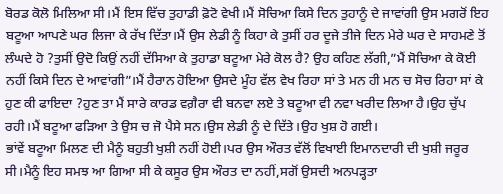ਬੋਰਡ ਕੋਲੋ ਮਿਲਿਆ ਸੀ।ਮੈਂ ਇਸ ਵਿੱਚ ਤੁਹਾਡੀ ਫ਼ੋਟੋ ਵੇਖੀ।ਮੈਂ ਸੋਚਿਆ ਕਿਸੇ ਦਿਨ ਤੁਹਾਨੂੰ ਦੇ ਜਾਵਾਂਗੀ ਉਸ ਮਗਰੋਂ ਇਹ ਬਟੂਆ ਆਪਣੇ ਘਰ ਲਿਜਾ ਕੇ ਰੱਖ ਦਿੱਤਾ।ਮੈਂ ਉਸ ਲੇਡੀ ਨੂੰ ਕਿਹਾ ਕੇ ਤੁਸੀਂ ਹਰ ਦੂਜੇ ਤੀਜੇ ਦਿਨ ਮੇਰੇ ਘਰ ਦੇ ਸਾਹਮਣੇ ਤੋਂ ਲੰਘਦੇ ਹੋ ?ਤੁਸੀਂ ਉਦੋ ਕਿਉਂ ਨਹੀਂ ਦੱਸਿਆ ਕੇ ਤੁਹਾਡਾ ਬਟੂਆ ਮੇਰੇ ਕੋਲ ਹੈ? ਉਹ ਕਹਿਣ ਲੱਗੀ,”ਮੈਂ ਸੋਚਿਆ ਕੇ ਕੋਈ ਨਹੀਂ ਕਿਸੇ ਦਿਨ ਦੇ ਆਵਾਂਗੀ”।ਮੈਂ ਹੈਰਾਨ ਹੋਇਆ ਉਸਦੇ ਮੂੰਹ ਵੱਲ ਵੇਖ ਰਿਹਾ ਸਾਂ ਤੇ ਮਨ ਹੀ ਮਨ ਚ ਸੋਚ ਰਿਹਾ ਸਾਂ ਕੇ ਹੁਣ ਕੀ ਫਾਇਦਾ ?ਹੁਣ ਤਾ ਮੈਂ ਸਾਰੇ ਕਾਰਡ ਵਗ਼ੈਰਾ ਵੀ ਬਨਵਾ ਲਏ ਤੇ ਬਟੂਆ ਵੀ ਨਵਾ ਖਰੀਦ ਲਿਆ ਹੈ।ਉਹ ਚੁੱਪ ਰਹੀ।ਮੈਂ ਬਟੂਆ ਫੜਿਆ ਤੇ ਉਸ ਚ ਜੋ ਪੈਸੇ ਸਨ।ਉਸ ਲੇਡੀ ਨੂੰ ਦੇ ਦਿੱਤੇ।ਉਹ ਖੁਸ਼ ਹੋ ਗਈ।
ਭਾਂਵੇਂ ਬਟੂਆ ਮਿਲਣ ਦੀ ਮੈਨੂੰ ਬਹੁਤੀ ਖੁਸ਼ੀ ਨਹੀਂ ਹੋਈ।ਪਰ ਉਸ ਔਰਤ ਵੱਲੋਂ ਵਿਖਾਈ ਇਮਾਨਦਾਰੀ ਦੀ ਖੁਸ਼ੀ ਜਰੂਰ ਸੀ।ਮੈਨੂੰ ਇਹ ਸਮਝ ਆ ਗਿਆ ਸੀ ਕੇ ਕਸੂਰ ਉਸ ਔਰਤ ਦਾ ਨਹੀਂ,ਸਗੋਂ ਉਸਦੀ ਅਨਪੜ੍ਹਤਾ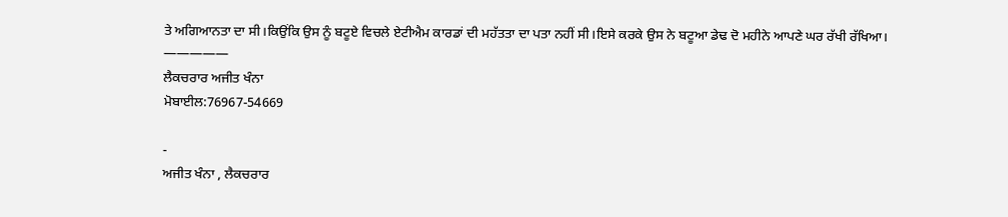ਤੇ ਅਗਿਆਨਤਾ ਦਾ ਸੀ।ਕਿਉਂਕਿ ਉਸ ਨੂੰ ਬਟੂਏ ਵਿਚਲੇ ਏਟੀਐਮ ਕਾਰਡਾਂ ਦੀ ਮਹੱਤਤਾ ਦਾ ਪਤਾ ਨਹੀਂ ਸੀ।ਇਸੇ ਕਰਕੇ ਉਸ ਨੇ ਬਟੂਆ ਡੇਢ ਦੋ ਮਹੀਨੇ ਆਪਣੇ ਘਰ ਰੱਖੀ ਰੱਖਿਆ।
—————
ਲੈਕਚਰਾਰ ਅਜੀਤ ਖੰਨਾ
ਮੋਬਾਈਲ:76967-54669

-
ਅਜੀਤ ਖੰਨਾ , ਲੈਕਚਰਾਰ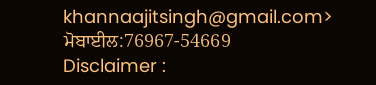khannaajitsingh@gmail.com>
ਮੋਬਾਈਲ:76967-54669
Disclaimer :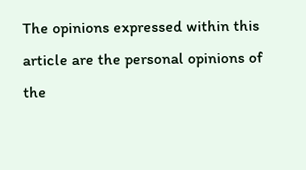The opinions expressed within this article are the personal opinions of the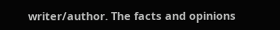writer/author. The facts and opinions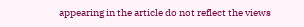appearing in the article do not reflect the views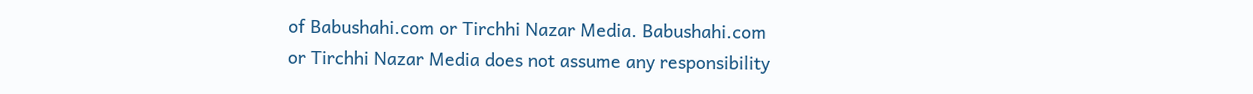of Babushahi.com or Tirchhi Nazar Media. Babushahi.com or Tirchhi Nazar Media does not assume any responsibility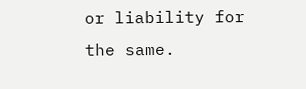or liability for the same.